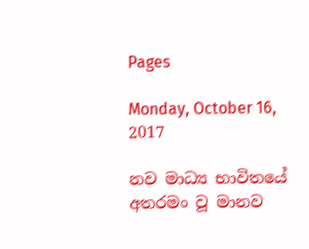Pages

Monday, October 16, 2017

නව මාධ්‍ය භාවිතයේ අතරමං වූ මානව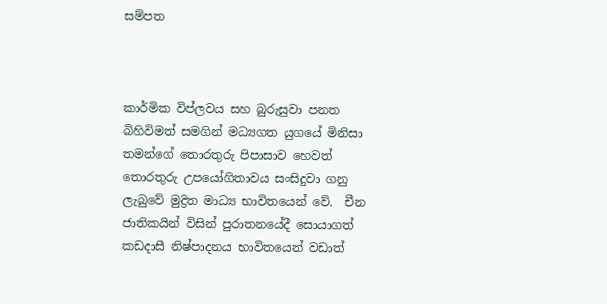සම්පත



කාර්මික විප්ලවය සහ බුරුසුවා පනත බිහිවිමත් සමගින් මධ්‍යගත යු‍ගයේ මිනිසා තමන්ගේ තොරතුරු පිපාසාව හෙවත් තොරතුරු උපයෝගිතාවය සංසිදුවා ගනු ලැබුවේ මුද්‍රිත මාධ්‍ය භාවිතයෙන් වේ.  චීන ජාතිකයින් විසින් පුරාතනයේදී සොයාගත් කඩදාසී නිෂ්පාදනය භාවිතයෙන් වඩාත්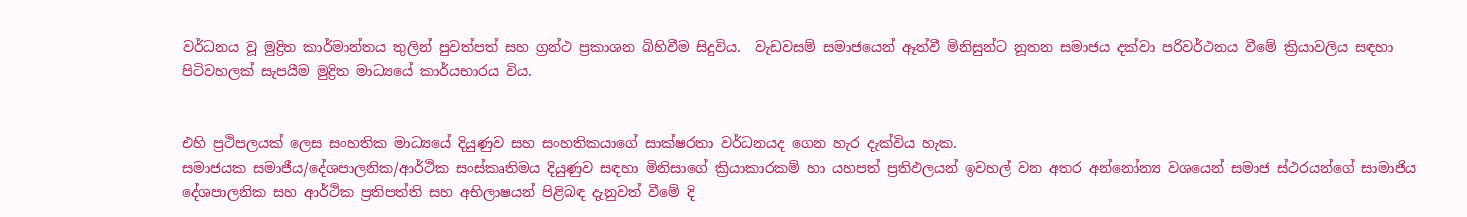වර්ධනය වූ මුද්‍රිත කාර්මාන්තය තුලින් පුවත්පත් සහ ග්‍රන්ථ ප්‍රකාශන බිහිවීම සිදුවිය.  වැඩවසම් සමාජයෙන් ඈත්වී මිනිසුන්ට නූතන සමාජය දක්වා පරිවර්ථනය වීමේ ක්‍රියාවලිය සඳහා පිටිවහලක් සැපයීම මුද්‍රිත මාධ්‍යයේ කාර්යභාරය විය.


එහි ප්‍රථිපලයක් ලෙස සංහතික මාධ්‍යයේ දියුණුව සහ සංහතිකයාගේ සාක්ෂරතා වර්ධනයද ගෙන හැර දැක්විය හැක.
සමාජයක සමාජීය/දේශපාලනික/ආර්ථික සංස්කෘතිමය දියුණුව සඳහා මිනිසාගේ ක්‍රියාකාරකම් හා යහපත් ප්‍රතිඵලයන් ඉවහල් වන අතර අන්නෝන්‍ය වශයෙන් සමාජ ස්ථරයන්ගේ සාමාජිය දේශපාලනික සහ ආර්ථික ප්‍රතිපත්ති සහ අභිලාෂයන් පිළිබඳ දැනුවත් වීමේ දි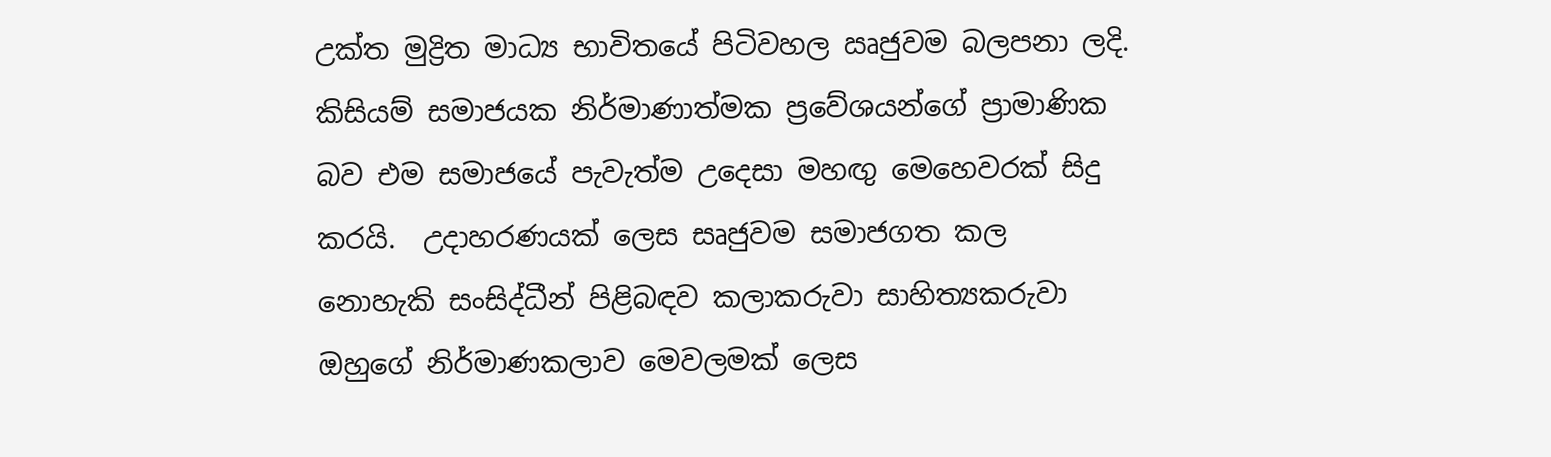උක්ත මුද්‍රිත මාධ්‍ය භාවිතයේ පිටිවහල ඍජුවම බලපනා ලදි. කිසියම් සමාජයක නිර්මාණාත්මක ප්‍රවේශයන්ගේ ප්‍රාමාණික බව එම සමාජයේ පැවැත්ම උදෙසා මහඟු මෙහෙවරක් සිදු කරයි.  උදාහරණයක් ලෙස සෘජුවම සමාජගත කල නොහැකි සංසිද්ධීන් පිළිබඳව කලාකරුවා සාහිත්‍යකරුවා ඔහුගේ නිර්මාණකලාව මෙවලමක් ලෙස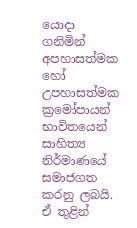යොදා ගනිමින් අප‍හාසත්මක හෝ උපහාසත්මක ක්‍රමෝපායන් භාවිතයෙන් සාහිත්‍ය නිර්මාණයේ සමාජගත කරනු ලබයි.
ඒ තුළින්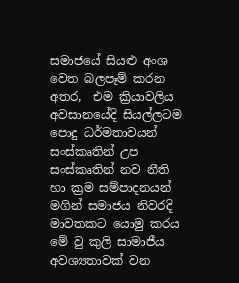සමාජයේ සියළු අංශ වෙත බලපෑම් කරන අතර,  එම ක්‍රියාවලිය අවසානයේදි සියල්ලටම පොදු ධර්මතාවයන් සංස්කෘතින් උප සංස්කෘතින් නව නීති හා ක්‍රම සම්පාදනයන් මගින් සමාජය නිවරදි මාවතකට යොමු කරය  මේ වු කුලි සාමාජීය අවශ්‍යතාවක් වන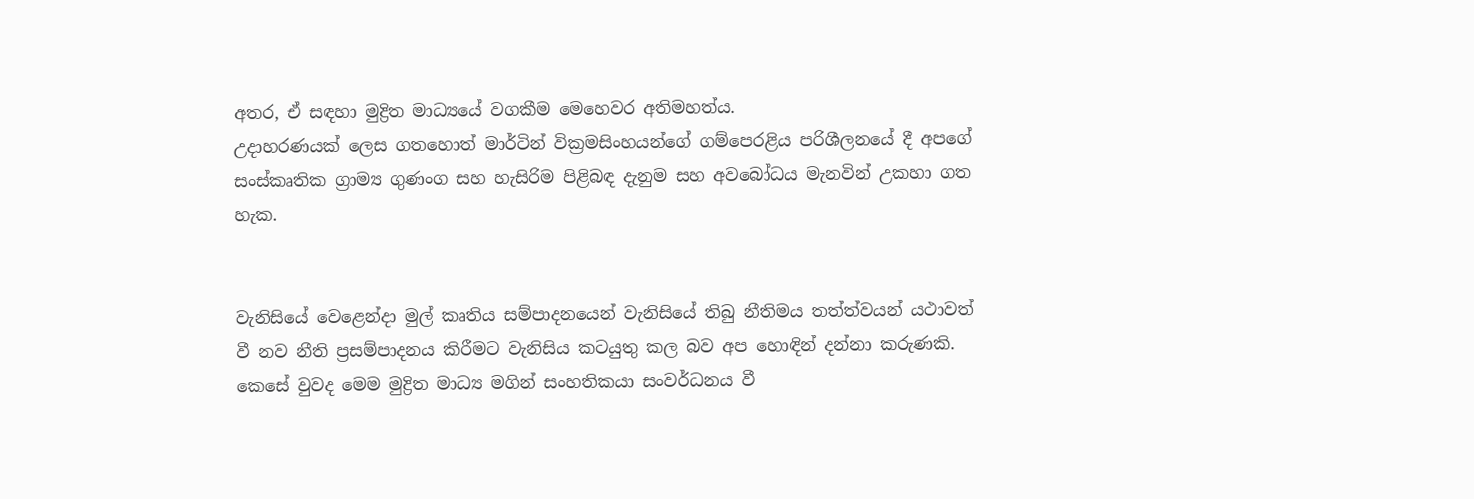අතර, ඒ සඳහා මුද්‍රිත මාධ්‍යයේ වගකීම මෙහෙවර අතිමහත්ය.
උදාහරණයක් ලෙස ගතහොත් මාර්ටින් වික්‍රමසිංහයන්ගේ ගම්පෙරළිය පරිශීලනයේ දී අපගේ සංස්කෘතික ග්‍රාම්‍ය ගුණංග සහ හැසිරිම පිළිබඳ දැනුම සහ අවබෝධය මැනවින් උකහා ගත හැක.


වැනි‍සියේ වෙළෙන්දා මුල් කෘතිය සම්පාදනයෙන් වැනිසියේ තිබු නීතිමය තත්ත්වයන් යථාවත් වී නව නීති ප්‍රසම්පාදනය කිරීමට වැනිසිය කටයුතු කල බව අප හොඳින් දන්නා කරුණකි.
කෙසේ වුවද මෙම මුද්‍රිත මාධ්‍ය මගින් සංහතිකයා සංවර්ධනය වී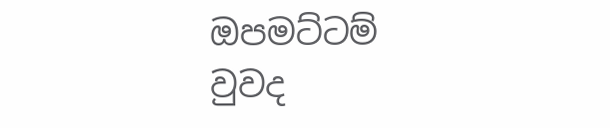ඔපමට්ටම් වුවද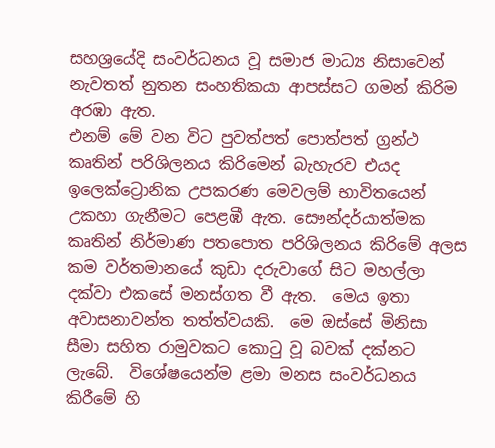සහශ්‍රයේදි සංවර්ධනය වූ සමාජ මාධ්‍ය නිසාවෙන් නැවතත් නුතන සංහතිකයා ආපස්සට ගමන් කිරිම අරඹා ඇත.
එනම් මේ වන විට පුවත්පත් පොත්පත් ග්‍රන්ථ කෘතින් පරිශිලනය කිරිමෙන් බැහැරව එයද ඉලෙක්ට්‍රොනික උපකරණ මෙවලම් භාවිතයෙන් උකහා ගැනීමට පෙළඹී ඇත. සෞන්දර්යාත්මක කෘතින් නිර්මාණ පතපොත පරිශිලනය කිරිමේ අලස කම වර්තමානයේ කුඩා දරුවාගේ සිට මහල්ලා දක්වා එකසේ මනස්ගත වී ඇත.  මෙය ඉතා අවාසනාවන්ත තත්ත්වයකි.  මෙ ඔස්සේ මිනිසා සීමා සහිත රාමුවකට කොටු වූ බවක් දක්නට ලැබේ.  විශේෂයෙන්ම ළමා මනස සංවර්ධනය කිරීමේ හි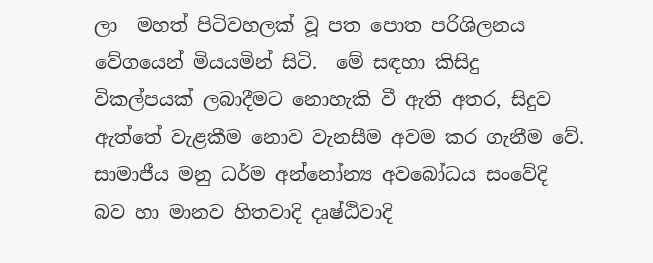ලා  මහත් පිටිවහලක් වූ පත පොත පරිශිලනය වේගයෙන් මියයමින් සිටි.  මේ සඳහා කිසිදු විකල්පයක් ලබාදීමට නොහැකි වී ඇති අතර, සිදුව ඇත්තේ වැළකීම නොව වැනසීම අවම කර ගැනීම වේ.
සාමාජීය මනු ධර්ම අන්නෝන්‍ය අවබෝධය සංවේදි බව හා මානව හිතවාදි දෘෂ්ඨිවාදි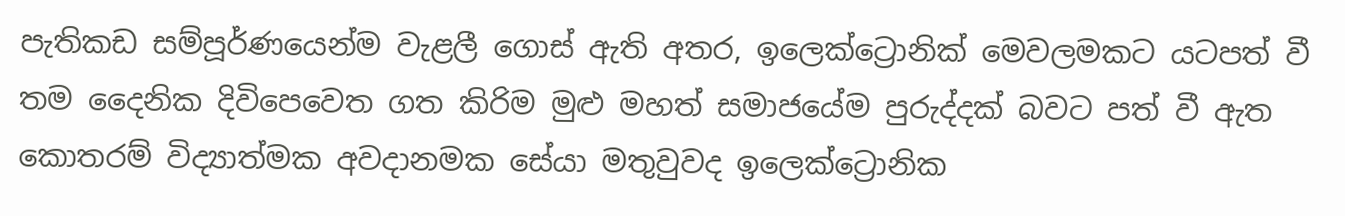පැතිකඩ සම්පූර්ණයෙන්ම වැළලී ගොස් ඇති අතර, ඉලෙක්ට්‍රොනික් මෙවලමකට යටපත් වී තම දෛනික දිවිපෙවෙත ගත කිරිම මුළු මහත් සමාජයේම පුරුද්දක් ‍බවට පත් වී ඇත
කොතරම් විද්‍යාත්මක අවදානමක සේයා මතුවුවද ඉලෙක්ට්‍රොනික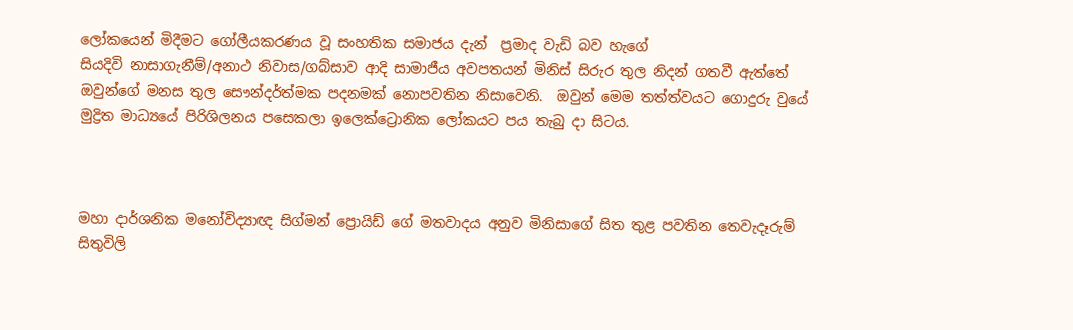ලෝකයෙන් මිදීමට ගෝලීයකරණය වූ සංහතික සමාජය දැන්  ප්‍රමාද වැඩි බව හැ‍‍ගේ
සියදිවි නාසාගැනීම්/අනාථ නිවාස/ගබ්සාව ආදි සාමාජීය අවපතයන් මිනිස් සිරුර තුල නිදන් ගතවී ඇත්තේ ඔවුන්ගේ මනස තුල සෞන්දර්ත්මක පදනමක් නොපවතින නිසාවෙනි.  ඔවුන් මෙම තත්ත්වයට ගොදුරු වුයේ  මුද්‍රිත මාධ්‍යයේ පිරිශිලනය පසෙකලා ඉලෙක්ට්‍රොනික ලෝකයට පය තැබු දා සිටය.



මහා දාර්ශනික මනෝවිද්‍යාඥ සිග්මන් ප්‍රොයිඩ් ගේ මතවාදය අනුව මිනිසාගේ සිත තුළ පවතින තෙවැදෑරුම් සිතුවිලි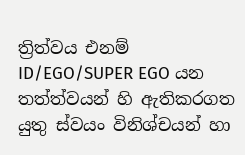ත්‍රිත්වය එනම් ID/EGO/SUPER EGO යන තත්ත්වයන් හි ඇතිකරගත යුතු ස්වයං විනිශ්චයන් හා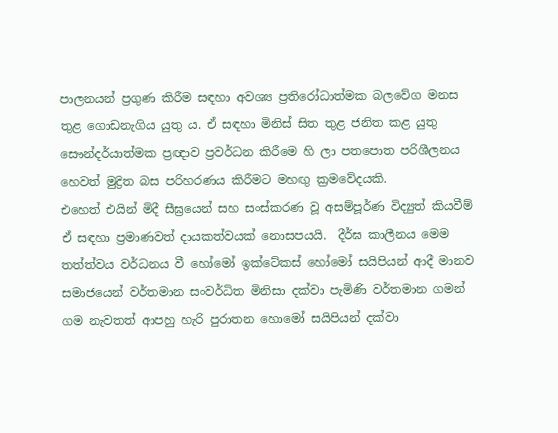පාලනයන් ප්‍රගුණ කිරීම සඳහා අවශ්‍ය ප්‍රතිරෝධාත්මක බලවේග මනස තුළ ගොඩනැගිය යුතු ය. ඒ සඳහා මිනිස් සිත තුළ ජනිත කළ යුතු සෞන්දර්යාත්මක ප්‍රඥාව ප්‍රවර්ධන කිරීමෙ හි ලා පතපොත පරිශීලනය හෙවත් මුද්‍රිත බස පරිහරණය කිරීමට මහඟු ක්‍රමවේදයකි.
එහෙත් එයින් මිදී සීඝ්‍රයෙන් සහ සංස්කරණ වූ අසම්පූර්ණ විද්‍යුත් කියවීම් ඒ සඳහා ප්‍රමාණවත් දායකත්වයක් නොසපයයි.  දීර්ඝ කාලීනය මෙම තත්ත්වය වර්ධනය වී හෝමෝ ඉක්ටේකස් හෝමෝ සයිපියන් ආදී මානව සමාජයෙන් වර්තමාන සංවර්ධිත මිනිසා දක්වා පැමිණි වර්තමාන ගමන් ගම නැවතත් ආපහු හැරි පුරාතන හොමෝ සයිපියන් දක්වා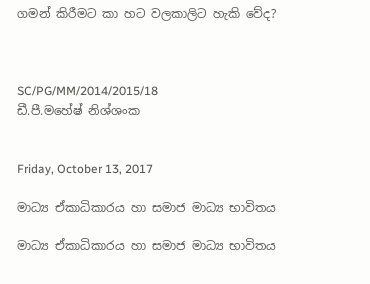ගමන් කිරීමට කා හට වලකාලිට හැකි වේද?



SC/PG/MM/2014/2015/18
ඩී.පී.මහේෂ් නිශ්ශංක


Friday, October 13, 2017

මාධ්‍ය ඒකාධිකාරය හා සමාජ මාධ්‍ය භාවිතය

මාධ්‍ය ඒකාධිකාරය හා සමාජ මාධ්‍ය භාවිතය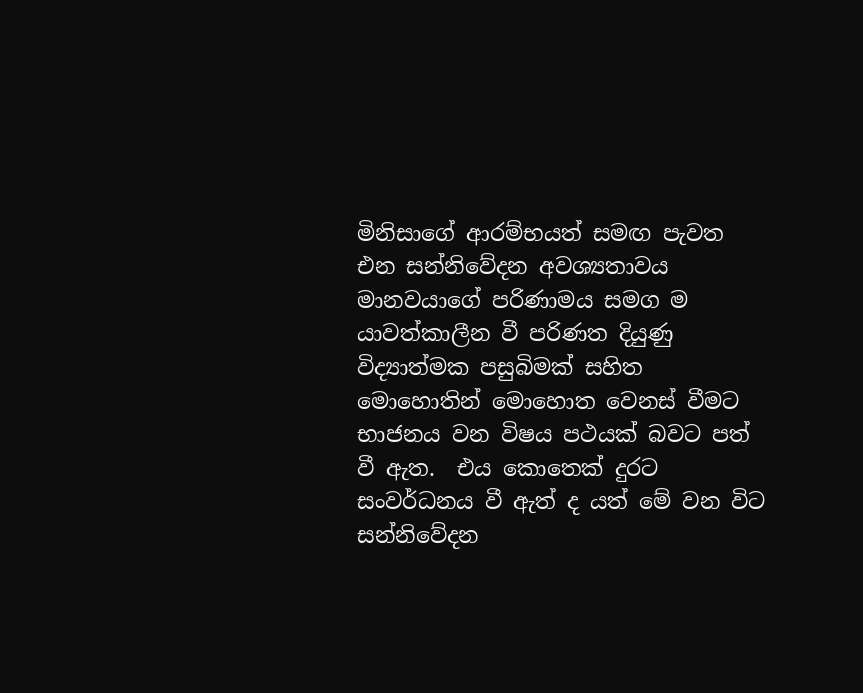මිනිසාගේ ආරම්භයත් සමඟ පැවත එන සන්නිවේදන අවශ්‍යතාවය මානවයාගේ පරිණාමය සමග ම යාවත්කාලීන වී පරිණත දියුණු විද්‍යාත්මක පසුබිමක් සහිත මොහොතින් මොහොත වෙනස් වීමට භාජනය වන විෂය පථයක් බවට පත් වී ඇත.  එය කොතෙක් දුරට සංවර්ධනය වී ඇත් ද යත් මේ වන විට සන්නිවේදන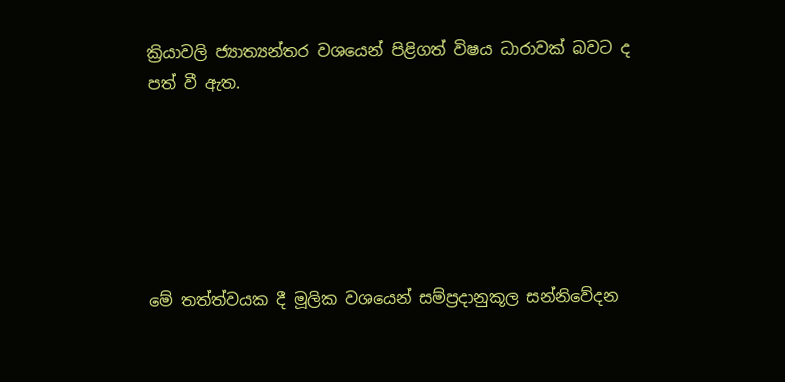ක්‍රියාවලි ජ්‍යාත්‍යන්තර වශයෙන් පිළිගත් විෂය ධාරාවක් බවට ද පත් වී ඇත.






මේ තත්ත්වයක දී මූලික වශයෙන් සම්ප්‍රදානුකූල සන්නිවේදන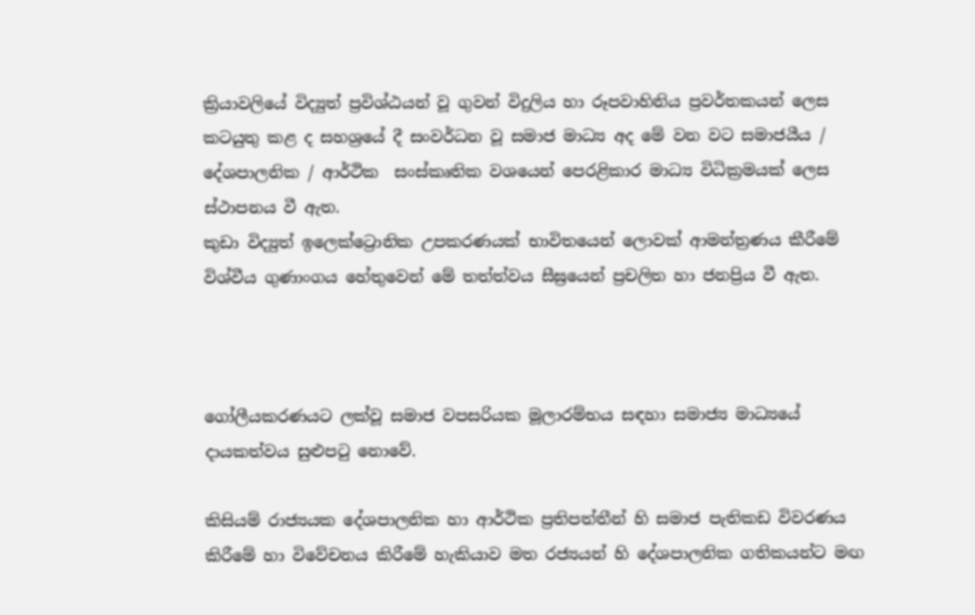ක්‍රියාවලියේ විද්‍යුත් ප්‍රවිශ්ඨයන් වූ ගුවන් විදුලිය හා රූපවාහිනිය ප්‍රවර්තකයන් ලෙස කටයුතු කළ ද සහශ්‍රයේ දී සංවර්ධන වූ සමාජ මාධ්‍ය අද මේ වන වට සමාජයීය / දේශපාලනික / ආර්ථික  සංස්කෘතික වශයෙන් පෙරළිකාර මාධ්‍ය විධික්‍රමයක් ලෙස ස්ථාපනය වී ඇත.
කුඩා විද්‍යුත් ඉලෙක්ට්‍රොනික උපකරණයක් භාවිතයෙන් ලොවක් ආමන්ත්‍රණය කීරීමේ විශ්වීය ගුණාංගය හේතුවෙන් මේ තත්ත්වය සීඝ්‍රයෙන් ප්‍රචලිත හා ජනප්‍රිය වී ඇත.



ගෝලීයකරණයට ලක්වූ සමාජ වපසරියක මූලාරම්භය සඳහා සමාජ්‍ය මාධ්‍යයේ දායකත්වය සුළුපටු නොවේ.

කිසියම් රාජ්‍යයක දේශපාලනික හා ආර්ථික ප්‍රතිපත්තීන් හි සමාජ පැතිකඩ විවරණය කිරීමේ හා විවේචනය කිරීමේ හැකියාව මත රජ්‍යයන් හි දේශපාලනික ගතිකයන්ට මඟ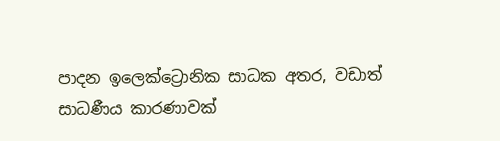පාදන ඉලෙක්ට්‍රොනික සාධක අතර, වඩාත් සාධණීය කාරණාවක්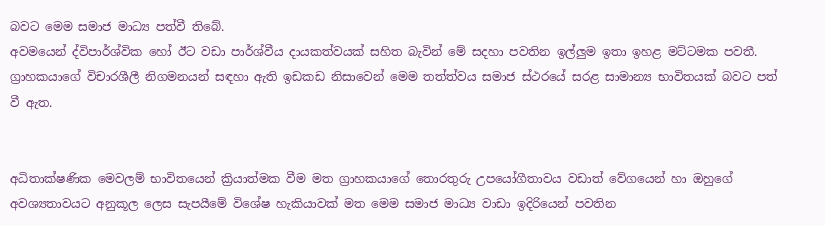බවට මෙම සමාජ මාධ්‍ය පත්වී තිබේ.
අවමයෙන් ද්විපාර්ශ්වික හෝ ඊට වඩා පාර්ශ්වීය දායකත්වයක් සහිත බැවින් මේ සදහා පවතින ඉල්ලුම ඉතා ඉහළ මට්ටමක පවතී.  ග්‍රාහකයාගේ විචාරශීලී නිගමනයන් සඳහා ඇති ඉඩකඩ නිසාවෙන් මෙම තත්ත්වය සමාජ ස්ථරයේ සරළ සාමාන්‍ය භාවිතයක් බවට පත් වී ඇත.


අධිතාක්ෂණික මෙවලම් භාවිතයෙන් ක්‍රියාත්මක වීම මත ග්‍රාහකයාගේ තොරතුරු උපයෝගීතාවය වඩාත් වේගයෙන් හා ඔහුගේ අවශ්‍යතාවයට අනුකූල ලෙස සැපයීමේ විශේෂ හැකියාවක් මත මෙම සමාජ මාධ්‍ය වාඩා ඉදිරියෙන් පවතින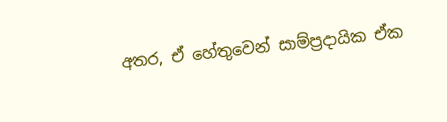අතර, ඒ හේතුවෙන් සාම්ප්‍රදායික ඒක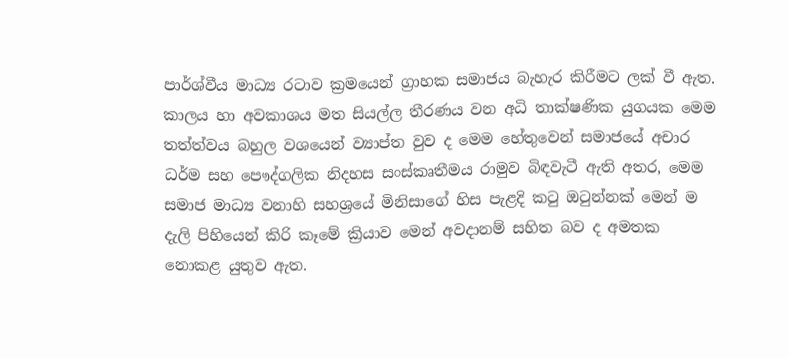පාර්ශ්වීය මාධ්‍ය රටාව ක්‍රමයෙන් ග්‍රාහක සමාජය බැහැර කිරීමට ලක් වී ඇත.
කාලය හා අවකාශය මත සියල්ල තීරණය වන අධි තාක්ෂණික යුගයක මෙම තත්ත්වය බහුල වශයෙන් ව්‍යාප්ත වුව ද මෙම හේතුවෙන් සමාජයේ අචාර ධර්ම සහ පෞද්ගලික නිදහස සංස්කෘතීමය රාමුව බිඳවැටී ඇති අතර, මෙම සමාජ මාධ්‍ය වනාහි සහශ්‍රයේ මිනිසාගේ හිස පැළදි කටු ඔටුන්නක් මෙන් ම දැලි පිහියෙන් කිරි කෑමේ ක්‍රියාව මෙන් අවදානම් සහිත බව ද අමතක නොකළ යුතුව ඇත.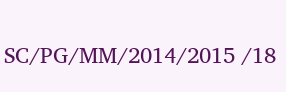SC/PG/MM/2014/2015 /18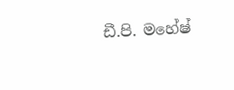ඩී.පි. මහේෂ්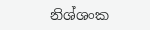නිශ්ශංක